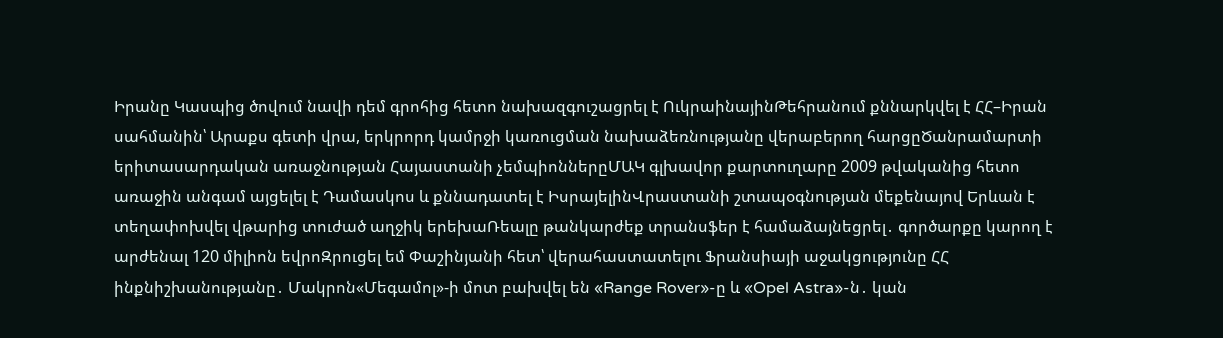Իրանը Կասպից ծովում նավի դեմ գրոհից հետո նախազգուշացրել է ՈւկրաինայինԹեհրանում քննարկվել է ՀՀ–Իրան սահմանին՝ Արաքս գետի վրա, երկրորդ կամրջի կառուցման նախաձեռնությանը վերաբերող հարցըԾանրամարտի երիտասարդական առաջնության Հայաստանի չեմպիոններըՄԱԿ գլխավոր քարտուղարը 2009 թվականից հետո առաջին անգամ այցելել է Դամասկոս և քննադատել է ԻսրայելինՎրաստանի շտապօգնության մեքենայով Երևան է տեղափոխվել վթարից տուժած աղջիկ երեխաՌեալը թանկարժեք տրանսֆեր է համաձայնեցրել․ գործարքը կարող է արժենալ 120 միլիոն եվրոԶրուցել եմ Փաշինյանի հետ՝ վերահաստատելու Ֆրանսիայի աջակցությունը ՀՀ ինքնիշխանությանը․ Մակրոն«Մեգամոլ»-ի մոտ բախվել են «Range Rover»-ը և «Opel Astra»-ն․ կան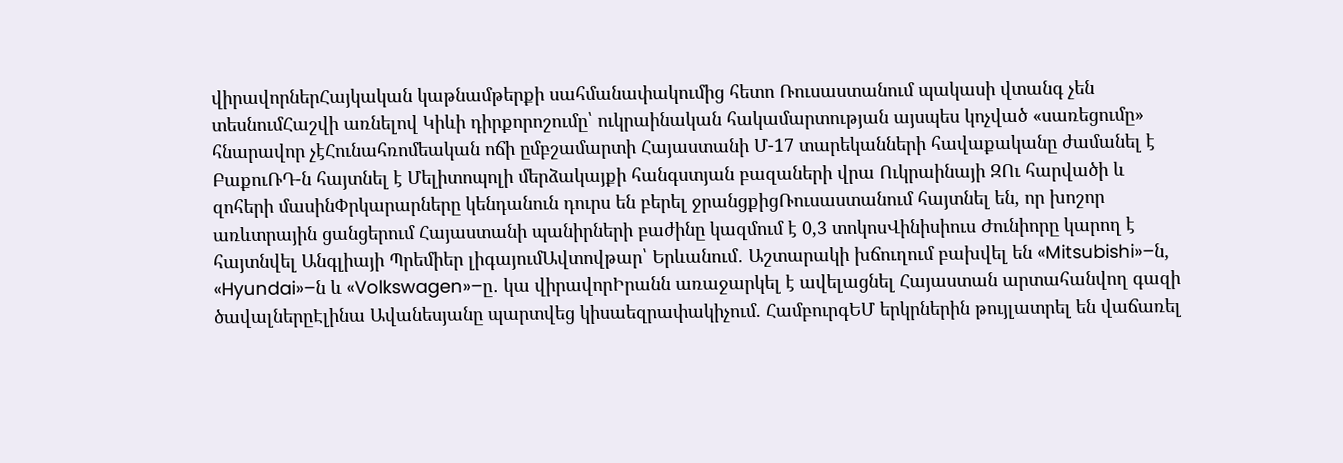վիրավորներՀայկական կաթնամթերքի սահմանափակումից հետո Ռուսաստանում պակասի վտանգ չեն տեսնումՀաշվի առնելով Կիևի դիրքորոշումը՝ ուկրաինական հակամարտության այսպես կոչված «սառեցումը» հնարավոր չէՀունահռոմեական ոճի ըմբշամարտի Հայաստանի Մ-17 տարեկանների հավաքականը ժամանել է ԲաքուՌԴ-ն հայտնել է Մելիտոպոլի մերձակայքի հանգստյան բազաների վրա Ուկրաինայի ԶՈւ հարվածի և զոհերի մասինՓրկարարները կենդանուն դուրս են բերել ջրանցքիցՌուսաստանում հայտնել են, որ խոշոր առևտրային ցանցերում Հայաստանի պանիրների բաժինը կազմում է 0,3 տոկոսՎինիսիուս Ժունիորը կարող է հայտնվել Անգլիայի Պրեմիեր լիգայումԱվտովթար՝ Երևանում․ Աշտարակի խճուղում բախվել են «Mitsubishi»–ն, «Hyundai»–ն և «Volkswagen»–ը․ կա վիրավորԻրանն առաջարկել է ավելացնել Հայաստան արտահանվող գազի ծավալներըԷլինա Ավանեսյանը պարտվեց կիսաեզրափակիչում. ՀամբուրգԵՄ երկրներին թույլատրել են վաճառել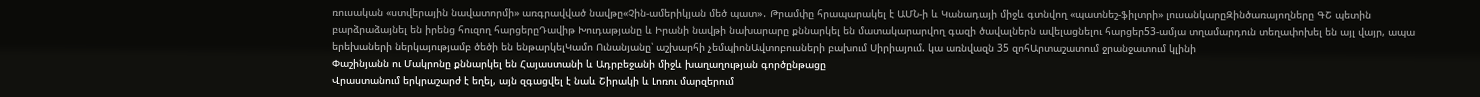ռուսական «ստվերային նավատորմի» առգրավված նավթը«Չին-ամերիկյան մեծ պատ»․ Թրամփը հրապարակել է ԱՄՆ-ի և Կանադայի միջև գտնվող «պատնեշ-ֆիլտրի» լուսանկարըԶինծառայողները ԳՇ պետին բարձրաձայնել են իրենց հուզող հարցերըԴավիթ Խուդաթյանը և Իրանի նավթի նախարարը քննարկել են մատակարարվող գազի ծավալներն ավելացնելու հարցեր53-ամյա տղամարդուն տեղափոխել են այլ վայր, ապա երեխաների ներկայությամբ ծեծի են ենթարկելԿամո Ունանյանը՝ աշխարհի չեմպիոնԱվտոբուսների բախում Սիրիայում. կա առնվազն 35 զոհԱրտաշատում ջրանջատում կլինի
Փաշինյանն ու Մակրոնը քննարկել են Հայաստանի և Ադրբեջանի միջև խաղաղության գործընթացը
Վրաստանում երկրաշարժ է եղել, այն զգացվել է նաև Շիրակի և Լոռու մարզերում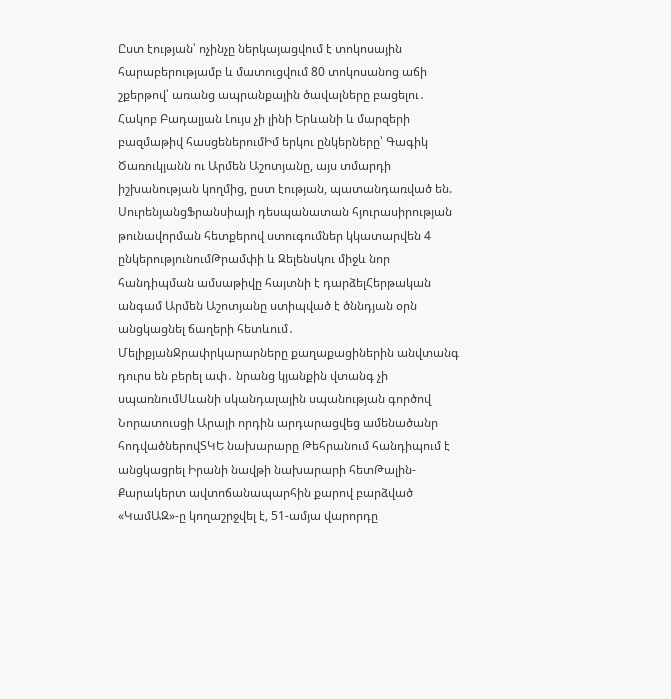Ըստ էության՝ ոչինչը ներկայացվում է տոկոսային հարաբերությամբ և մատուցվում 80 տոկոսանոց աճի շքերթով՝ առանց ապրանքային ծավալները բացելու․ Հակոբ Բադալյան Լույս չի լինի Երևանի և մարզերի բազմաթիվ հասցեներումԻմ երկու ընկերները՝ Գագիկ Ծառուկյանն ու Արմեն Աշոտյանը, այս տմարդի իշխանության կողմից, ըստ էության, պատանդառված են. ՍուրենյանցՖրանսիայի դեսպանատան հյուրասիրության թունավորման հետքերով ստուգումներ կկատարվեն 4 ընկերությունումԹրամփի և Զելենսկու միջև նոր հանդիպման ամսաթիվը հայտնի է դարձելՀերթական անգամ Արմեն Աշոտյանը ստիպված է ծննդյան օրն անցկացնել ճաղերի հետևում․ ՄելիքյանՋրափրկարարները քաղաքացիներին անվտանգ դուրս են բերել ափ․ նրանց կյանքին վտանգ չի սպառնումՍևանի սկանդալային սպանության գործով Նորատուսցի Արայի որդին արդարացվեց ամենածանր հոդվածներովՏԿԵ նախարարը Թեհրանում հանդիպում է անցկացրել Իրանի նավթի նախարարի հետԹալին-Քարակերտ ավտոճանապարհին քարով բարձված «ԿամԱԶ»-ը կողաշրջվել է, 51-ամյա վարորդը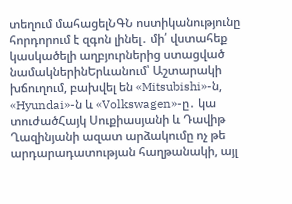տեղում մահացելՆԳՆ ոստիկանությունը հորդորում է զգոն լինել․ մի՛ վստահեք կասկածելի աղբյուրներից ստացված նամակներինԵրևանում՝ Աշտարակի խճուղում, բախվել են «Mitsubishi»-ն, «Hyundai»-ն և «Volkswagen»-ը․ կա տուժածՀայկ Սուքիասյանի և Դավիթ Ղազինյանի ազատ արձակումը ոչ թե արդարադատության հաղթանակի, այլ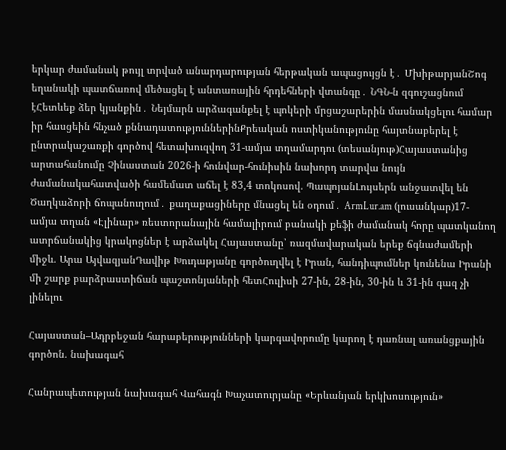երկար ժամանակ թույլ տրված անարդարության հերթական ապացույցն է․ ՄխիթարյանՇոգ եղանակի պատճառով մեծացել է անտառային հրդեհների վտանգը․ ՆԳՆ-ն զգուշացնում էՀետևեք ձեր կյանքին․ Նեյմարն արձագանքել է պոկերի մրցաշարերին մասնակցելու համար իր հասցեին հնչած քննադատություններինՔրեական ոստիկանությունը հայտնաբերել է ընտրակաշառքի գործով հետախուզվող 31-ամյա տղամարդու (տեսանյութ)Հայաստանից արտահանումը Չինաստան 2026-ի հունվար-հունիսին նախորդ տարվա նույն ժամանակահատվածի համեմատ աճել է 83,4 տոկոսով. ՊապոյանԼույսերն անջատվել են Ծաղկաձորի ճոպանուղում․ քաղաքացիները մնացել են օդում․ ArmLur.am (լուսանկար)17-ամյա տղան «Էլինար» ռեստորանային համալիրում բանակի քեֆի ժամանակ հորը պատկանող ատրճանակից կրակոցներ է արձակել Հայաստանը՝ ռազմավարական երեք ճգնաժամերի միջև. Արա ԱյվազյանԴավիթ Խուդաթյանը գործուղվել է Իրան, հանդիպումներ կունենա Իրանի մի շարք բարձրաստիճան պաշտոնյաների հետՀուլիսի 27-ին, 28-ին, 30-ին և 31-ին գազ չի լինելու

Հայաստան–Ադրբեջան հարաբերությունների կարգավորումը կարող է դառնալ առանցքային գործոն. նախագահ

Հանրապետության նախագահ Վահագն Խաչատուրյանը «Երևանյան երկխոսություն»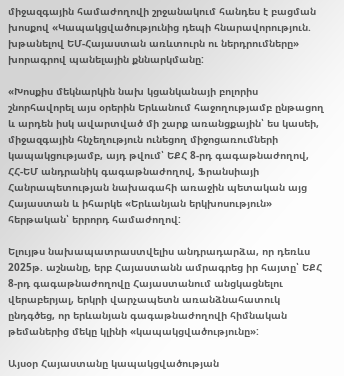միջազգային համաժողովի շրջանակում հանդես է բացման խոսքով «Կապակցվածությունից դեպի հնարավորություն. խթանելով ԵՄ-Հայաստան առևտուրն ու ներդրումները» խորագրով պանելային քննարկմանը:

«Խոսքիս մեկնարկին նախ կցանկանայի բոլորիս շնորհավորել այս օրերին Երևանում հաջողությամբ ընթացող և արդեն իսկ ավարտված մի շարք առանցքային՝ ես կասեի, միջազգային հնչեղություն ունեցող միջոցառումների կապակցությամբ, այդ թվում՝ ԵՔՀ 8-րդ գագաթնաժողով, ՀՀ-ԵՄ անդրանիկ գագաթնաժողով, Ֆրանսիայի Հանրապետության նախագահի առաջին պետական այց Հայաստան և իհարկե «Երևանյան երկխոսություն» հերթական՝ երրորդ համաժողով:

Ելույթս նախապատրաստվելիս անդրադարձա, որ դեռևս 2025թ. աշնանը, երբ Հայաստանն ամրագրեց իր հայտը՝ ԵՔՀ 8-րդ գագաթնաժողովը Հայաստանում անցկացնելու վերաբերյալ, երկրի վարչապետն առանձնահատուկ ընդգծեց, որ երևանյան գագաթնաժողովի հիմնական թեմաներից մեկը կլինի «կապակցվածությունը»:

Այսօր Հայաստանը կապակցվածության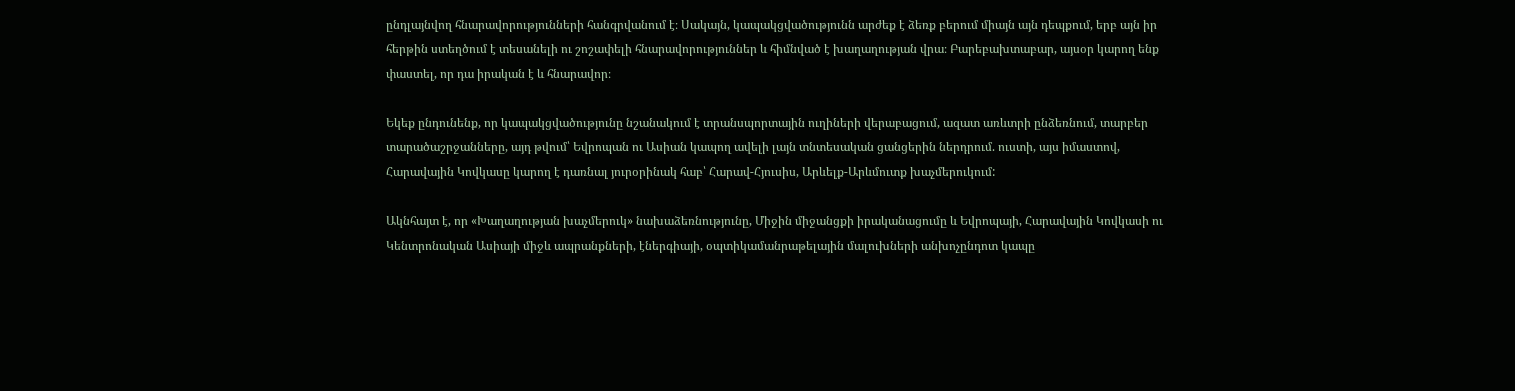ընդլայնվող հնարավորությունների հանգրվանում է։ Սակայն, կապակցվածությունն արժեք է ձեռք բերում միայն այն դեպքում, երբ այն իր հերթին ստեղծում է տեսանելի ու շոշափելի հնարավորություններ և հիմնված է խաղաղության վրա։ Բարեբախտաբար, այսօր կարող ենք փաստել, որ դա իրական է և հնարավոր։

Եկեք ընդունենք, որ կապակցվածությունը նշանակում է տրանսպորտային ուղիների վերաբացում, ազատ առևտրի ընձեռնում, տարբեր տարածաշրջանները, այդ թվում՝ Եվրոպան ու Ասիան կապող ավելի լայն տնտեսական ցանցերին ներդրում. ուստի, այս իմաստով, Հարավային Կովկասը կարող է դառնալ յուրօրինակ հաբ՝ Հարավ-Հյուսիս, Արևելք-Արևմուտք խաչմերուկում:

Ակնհայտ է, որ «Խաղաղության խաչմերուկ» նախաձեռնությունը, Միջին միջանցքի իրականացումը և Եվրոպայի, Հարավային Կովկասի ու Կենտրոնական Ասիայի միջև ապրանքների, էներգիայի, օպտիկամանրաթելային մալուխների անխոչընդոտ կապը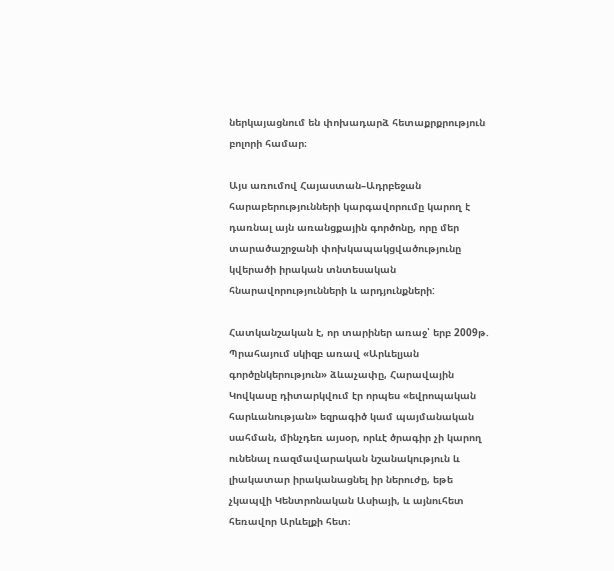ներկայացնում են փոխադարձ հետաքրքրություն բոլորի համար։

Այս առումով Հայաստան–Ադրբեջան հարաբերությունների կարգավորումը կարող է դառնալ այն առանցքային գործոնը, որը մեր տարածաշրջանի փոխկապակցվածությունը կվերածի իրական տնտեսական հնարավորությունների և արդյունքների:

Հատկանշական է, որ տարիներ առաջ՝ երբ 2009թ. Պրահայում սկիզբ առավ «Արևելյան գործընկերություն» ձևաչափը, Հարավային Կովկասը դիտարկվում էր որպես «եվրոպական հարևանության» եզրագիծ կամ պայմանական սահման, մինչդեռ այսօր, որևէ ծրագիր չի կարող ունենալ ռազմավարական նշանակություն և լիակատար իրականացնել իր ներուժը, եթե չկապվի Կենտրոնական Ասիայի, և այնուհետ հեռավոր Արևելքի հետ։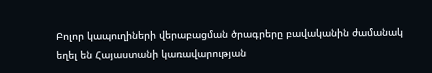Բոլոր կապուղիների վերաբացման ծրագրերը բավականին ժամանակ եղել են Հայաստանի կառավարության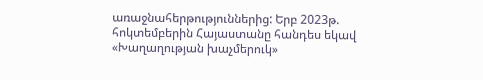առաջնահերթություններից: Երբ 2023թ. հոկտեմբերին Հայաստանը հանդես եկավ «Խաղաղության խաչմերուկ»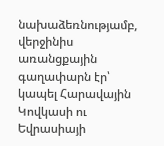նախաձեռնությամբ, վերջինիս առանցքային գաղափարն էր՝ կապել Հարավային Կովկասի ու Եվրասիայի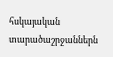հսկայական տարածաշրջաններն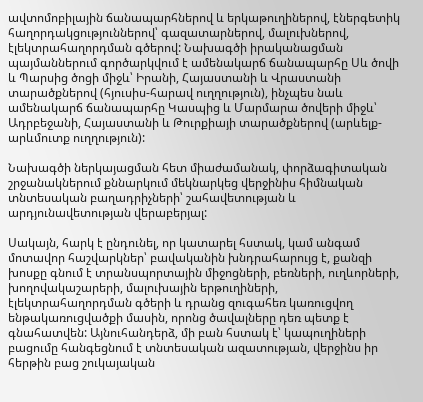ավտոմոբիլային ճանապարհներով և երկաթուղիներով, էներգետիկ հաղորդակցություններով՝ գազատարներով, մալուխներով, էլեկտրահաղորդման գծերով: Նախագծի իրականացման պայմաններում գործարկվում է ամենակարճ ճանապարհը Սև ծովի և Պարսից ծոցի միջև՝ Իրանի, Հայաստանի և Վրաստանի տարածքներով (հյուսիս-հարավ ուղղություն), ինչպես նաև ամենակարճ ճանապարհը Կասպից և Մարմարա ծովերի միջև՝ Ադրբեջանի, Հայաստանի և Թուրքիայի տարածքներով (արևելք-արևմուտք ուղղություն):

Նախագծի ներկայացման հետ միաժամանակ, փորձագիտական շրջանակներում քննարկում մեկնարկեց վերջինիս հիմնական տնտեսական բաղադրիչների՝ շահավետության և արդյունավետության վերաբերյալ:

Սակայն, հարկ է ընդունել, որ կատարել հստակ, կամ անգամ մոտավոր հաշվարկներ՝ բավականին խնդրահարույց է, քանզի խոսքը գնում է տրանսպորտային միջոցների, բեռների, ուղևորների, խողովակաշարերի, մալուխային երթուղիների, էլեկտրահաղորդման գծերի և դրանց զուգահեռ կառուցվող ենթակառուցվածքի մասին, որոնց ծավալները դեռ պետք է գնահատվեն: Այնուհանդերձ, մի բան հստակ է՝ կապուղիների բացումը հանգեցնում է տնտեսական ազատության, վերջինս իր հերթին բաց շուկայական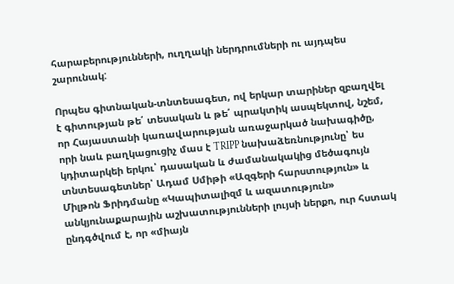հարաբերությունների, ուղղակի ներդրումների ու այդպես շարունակ:

Որպես գիտնական-տնտեսագետ, ով երկար տարիներ զբաղվել է գիտության թե՛ տեսական և թե՛ պրակտիկ ասպեկտով, նշեմ, որ Հայաստանի կառավարության առաջարկած նախագիծը, որի նաև բաղկացուցիչ մաս է TRIPP նախաձեռնությունը՝ ես կդիտարկեի երկու՝ դասական և ժամանակակից մեծագույն տնտեսագետներ՝ Ադամ Սմիթի «Ազգերի հարստություն» և Միլթոն Ֆրիդմանը «Կապիտալիզմ և ազատություն» անկյունաքարային աշխատությունների լույսի ներքո, ուր հստակ ընդգծվում է, որ «միայն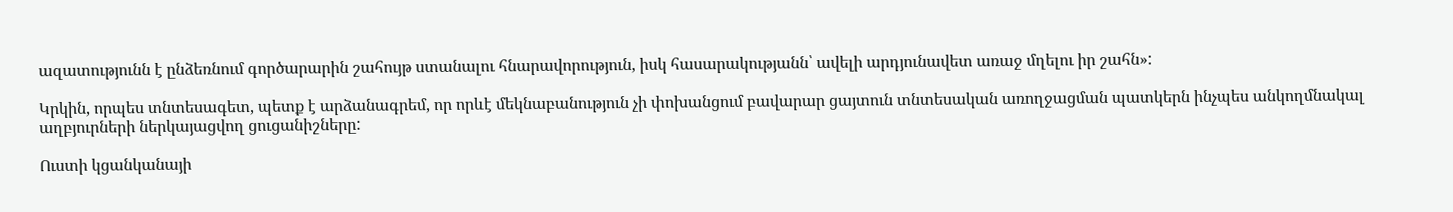ազատությունն է ընձեռնում գործարարին շահույթ ստանալու հնարավորություն, իսկ հասարակությանն՝ ավելի արդյունավետ առաջ մղելու իր շահն»:

Կրկին, որպես տնտեսագետ, պետք է արձանագրեմ, որ որևէ մեկնաբանություն չի փոխանցում բավարար ցայտուն տնտեսական առողջացման պատկերն ինչպես անկողմնակալ աղբյուրների ներկայացվող ցուցանիշները:

Ուստի կցանկանայի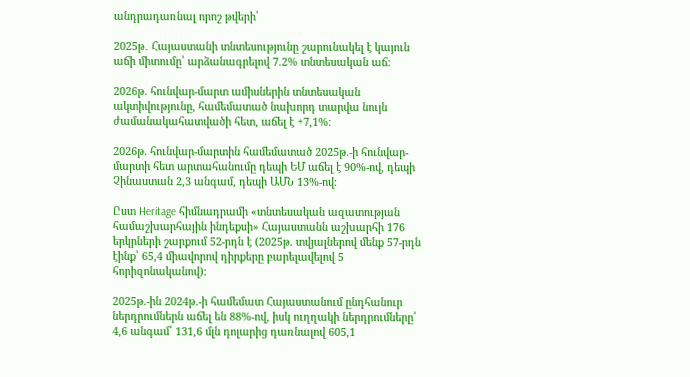անդրադառնալ որոշ թվերի՝

2025թ․ Հայաստանի տնտեսությունը շարունակել է կայուն աճի միտումը՝ արձանագրելով 7.2% տնտեսական աճ։

2026թ. հունվար-մարտ ամիսներին տնտեսական ակտիվությունը, համեմատած նախորդ տարվա նույն ժամանակահատվածի հետ, աճել է +7,1%։

2026թ. հունվար-մարտին համեմատած 2025թ.-ի հունվար-մարտի հետ արտահանումը դեպի ԵՄ աճել է 90%-ով, դեպի Չինաստան 2,3 անգամ, դեպի ԱՄՆ 13%-ով։

Ըստ Heritage հիմնադրամի «տնտեսական ազատության համաշխարհային ինդեքսի» Հայաստանն աշխարհի 176 երկրների շարքում 52-րդն է (2025թ. տվյալներով մենք 57-րդն էինք՝ 65,4 միավորով դիրքերը բարելավելով 5 հորիզոնականով)։

2025թ.-ին 2024թ.-ի համեմատ Հայաստանում ընդհանուր ներդրումներն աճել են 88%-ով, իսկ ուղղակի ներդրումները՝ 4,6 անգամ՝ 131,6 մլն դոլարից դառնալով 605,1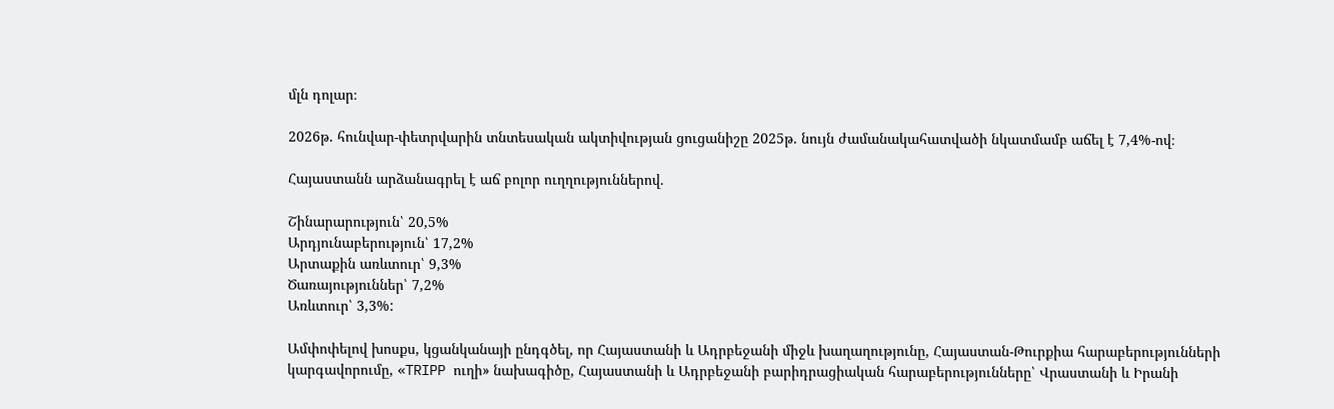մլն դոլար։

2026թ. հունվար-փետրվարին տնտեսական ակտիվության ցուցանիշը 2025թ. նույն ժամանակահատվածի նկատմամբ աճել է 7,4%-ով։

Հայաստանն արձանագրել է աճ բոլոր ուղղություններով.

Շինարարություն՝ 20,5%
Արդյունաբերություն՝ 17,2%
Արտաքին առևտուր՝ 9,3%
Ծառայություններ՝ 7,2%
Առևտուր՝ 3,3%:

Ամփոփելով խոսքս, կցանկանայի ընդգծել, որ Հայաստանի և Ադրբեջանի միջև խաղաղությունը, Հայաստան-Թուրքիա հարաբերությունների կարգավորումը, «TRIPP ուղի» նախագիծը, Հայաստանի և Ադրբեջանի բարիդրացիական հարաբերությունները՝ Վրաստանի և Իրանի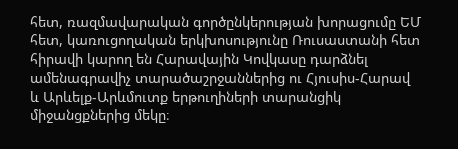հետ, ռազմավարական գործընկերության խորացումը ԵՄ հետ, կառուցողական երկխոսությունը Ռուսաստանի հետ հիրավի կարող են Հարավային Կովկասը դարձնել ամենագրավիչ տարածաշրջաններից ու Հյուսիս-Հարավ և Արևելք-Արևմուտք երթուղիների տարանցիկ միջանցքներից մեկը։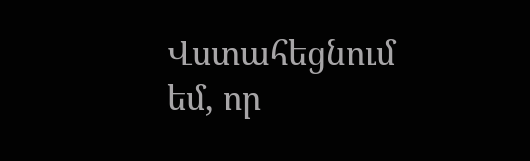Վստահեցնում եմ, որ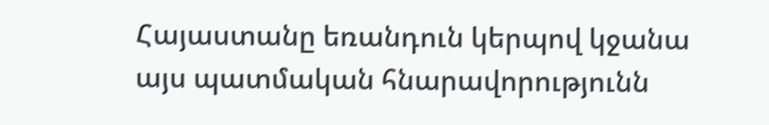Հայաստանը եռանդուն կերպով կջանա այս պատմական հնարավորությունն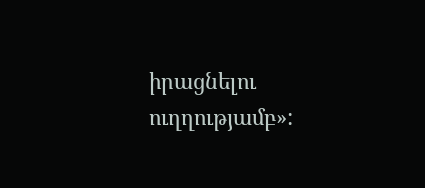իրացնելու ուղղությամբ»: